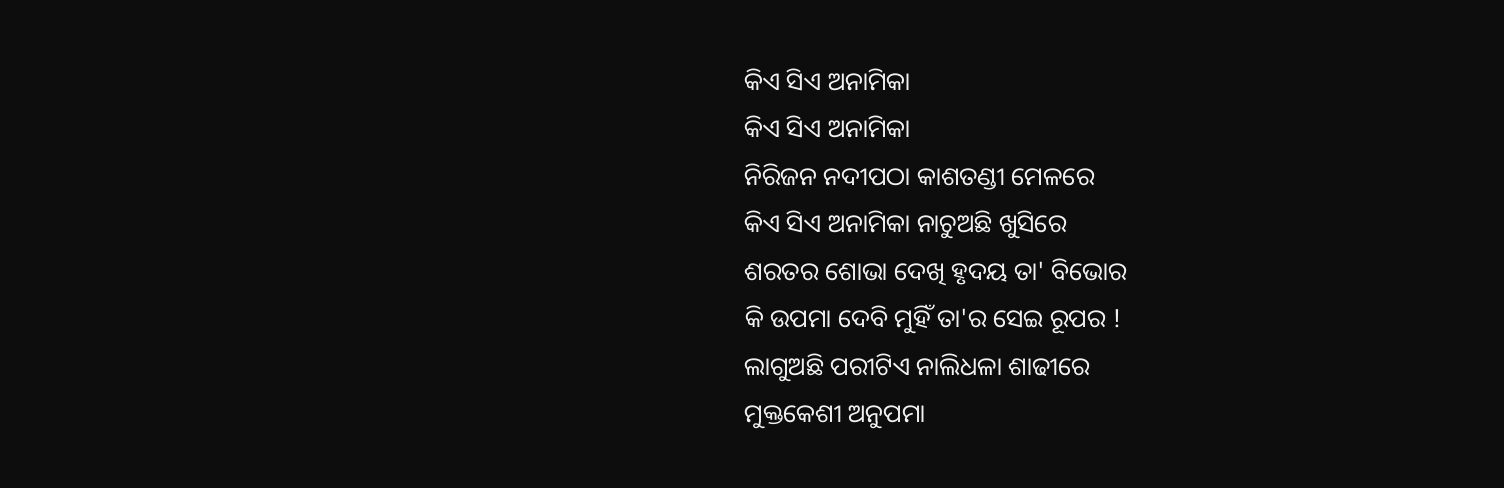କିଏ ସିଏ ଅନାମିକା
କିଏ ସିଏ ଅନାମିକା
ନିରିଜନ ନଦୀପଠା କାଶତଣ୍ଡୀ ମେଳରେ
କିଏ ସିଏ ଅନାମିକା ନାଚୁଅଛି ଖୁସିରେ
ଶରତର ଶୋଭା ଦେଖି ହୃଦୟ ତା' ବିଭୋର
କି ଉପମା ଦେବି ମୁହିଁ ତା'ର ସେଇ ରୂପର !
ଲାଗୁଅଛି ପରୀଟିଏ ନାଲିଧଳା ଶାଢୀରେ
ମୁକ୍ତକେଶୀ ଅନୁପମା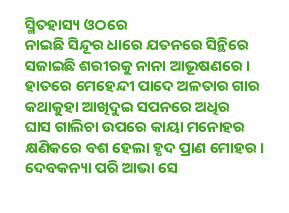ସ୍ମିତହାସ୍ୟ ଓଠରେ
ନାଇଛି ସିନ୍ଦୂର ଧାରେ ଯତନରେ ସିନ୍ଥିରେ
ସଜାଇଛି ଶରୀରକୁ ନାନା ଆଭୂଷଣରେ ।
ହାତରେ ମେହେନ୍ଦୀ ପାଦେ ଅଳତାର ଗାର
କଥାକୁହା ଆଖିଦୁଇ ସପନରେ ଅଧିର
ଘାସ ଗାଲିଚା ଉପରେ କାୟା ମନୋହର
କ୍ଷଣିକରେ ବଶ ହେଲା ହୃଦ ପ୍ରାଣ ମୋହର ।
ଦେବକନ୍ୟା ପରି ଆଭା ସେ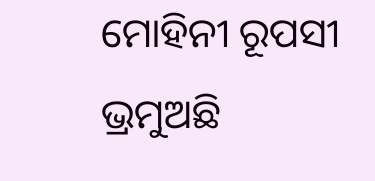ମୋହିନୀ ରୂପସୀ
ଭ୍ରମୁଅଛି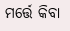ମର୍ତ୍ତେ କିବା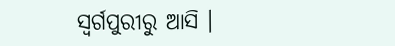ସ୍ୱର୍ଗପୁରୀରୁ ଆସି ।